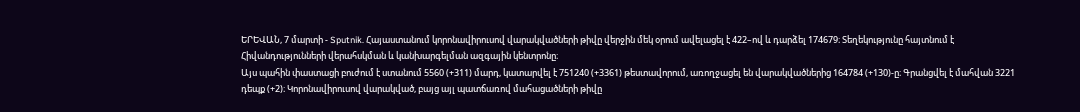ԵՐԵՎԱՆ, 7 մարտի - Sputnik. Հայաստանում կորոնավիրուսով վարակվածների թիվը վերջին մեկ օրում ավելացել է 422–ով և դարձել 174679։ Տեղեկությունը հայտնում է Հիվանդությունների վերահսկման և կանխարգելման ազգային կենտրոնը։
Այս պահին փաստացի բուժում է ստանում 5560 (+311) մարդ, կատարվել է 751240 (+3361) թեստավորում, առողջացել են վարակվածներից 164784 (+130)-ը։ Գրանցվել է մահվան 3221 դեպք (+2)։ Կորոնավիրուսով վարակված, բայց այլ պատճառով մահացածների թիվը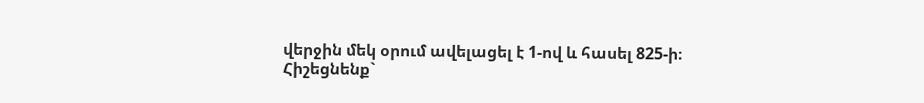վերջին մեկ օրում ավելացել է 1-ով և հասել 825-ի։
Հիշեցնենք`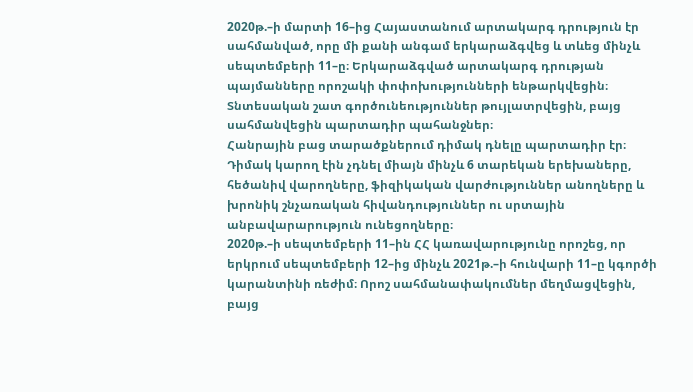2020թ.–ի մարտի 16–ից Հայաստանում արտակարգ դրություն էր սահմանված, որը մի քանի անգամ երկարաձգվեց և տևեց մինչև սեպտեմբերի 11–ը։ Երկարաձգված արտակարգ դրության պայմանները որոշակի փոփոխությունների ենթարկվեցին։
Տնտեսական շատ գործունեություններ թույլատրվեցին, բայց սահմանվեցին պարտադիր պահանջներ։
Հանրային բաց տարածքներում դիմակ դնելը պարտադիր էր։ Դիմակ կարող էին չդնել միայն մինչև 6 տարեկան երեխաները, հեծանիվ վարողները, ֆիզիկական վարժություններ անողները և խրոնիկ շնչառական հիվանդություններ ու սրտային անբավարարություն ունեցողները։
2020թ.–ի սեպտեմբերի 11–ին ՀՀ կառավարությունը որոշեց, որ երկրում սեպտեմբերի 12–ից մինչև 2021թ.–ի հունվարի 11–ը կգործի կարանտինի ռեժիմ։ Որոշ սահմանափակումներ մեղմացվեցին, բայց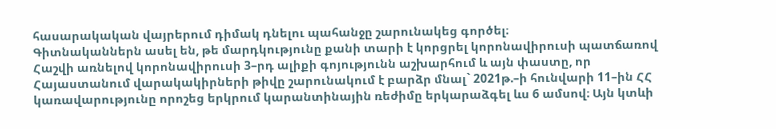հասարակական վայրերում դիմակ դնելու պահանջը շարունակեց գործել։
Գիտնականներն ասել են, թե մարդկությունը քանի տարի է կորցրել կորոնավիրուսի պատճառով
Հաշվի առնելով կորոնավիրուսի 3–րդ ալիքի գոյությունն աշխարհում և այն փաստը, որ Հայաստանում վարակակիրների թիվը շարունակում է բարձր մնալ` 2021թ.–ի հունվարի 11–ին ՀՀ կառավարությունը որոշեց երկրում կարանտինային ռեժիմը երկարաձգել ևս 6 ամսով։ Այն կտևի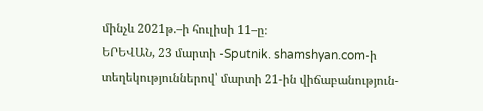մինչև 2021թ.–ի հուլիսի 11–ը։
ԵՐԵՎԱՆ, 23 մարտի -Sputnik. shamshyan.com-ի տեղեկություններով՝ մարտի 21-ին վիճաբանություն-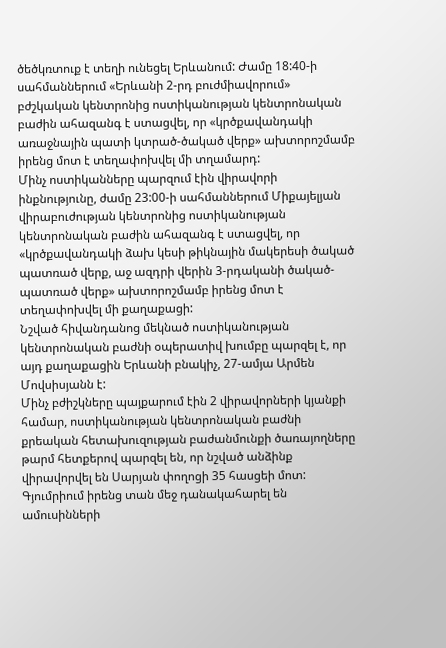ծեծկռտուք է տեղի ունեցել Երևանում: Ժամը 18:40-ի սահմաններում «Երևանի 2-րդ բուժմիավորում» բժշկական կենտրոնից ոստիկանության կենտրոնական բաժին ահազանգ է ստացվել, որ «կրծքավանդակի առաջնային պատի կտրած-ծակած վերք» ախտորոշմամբ իրենց մոտ է տեղափոխվել մի տղամարդ:
Մինչ ոստիկանները պարզում էին վիրավորի ինքնությունը, ժամը 23:00-ի սահմաններում Միքայելյան վիրաբուժության կենտրոնից ոստիկանության կենտրոնական բաժին ահազանգ է ստացվել, որ «կրծքավանդակի ձախ կեսի թիկնային մակերեսի ծակած պատռած վերք, աջ ազդրի վերին 3-րդականի ծակած-պատռած վերք» ախտորոշմամբ իրենց մոտ է տեղափոխվել մի քաղաքացի:
Նշված հիվանդանոց մեկնած ոստիկանության կենտրոնական բաժնի օպերատիվ խումբը պարզել է, որ այդ քաղաքացին Երևանի բնակիչ, 27-ամյա Արմեն Մովսիսյանն է:
Մինչ բժիշկները պայքարում էին 2 վիրավորների կյանքի համար, ոստիկանության կենտրոնական բաժնի քրեական հետախուզության բաժանմունքի ծառայողները թարմ հետքերով պարզել են, որ նշված անձինք վիրավորվել են Սարյան փողոցի 35 հասցեի մոտ:
Գյումրիում իրենց տան մեջ դանակահարել են ամուսինների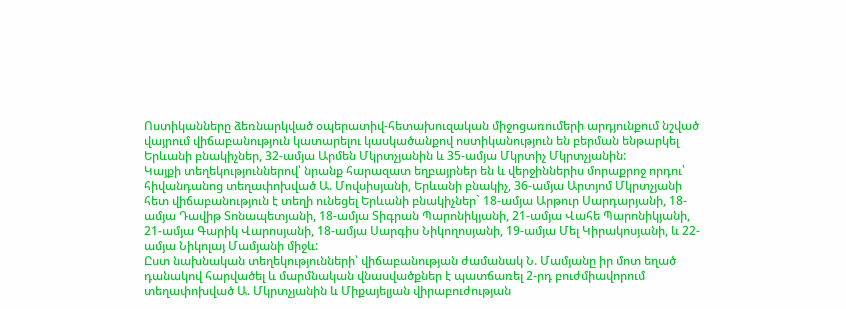Ոստիկանները ձեռնարկված օպերատիվ-հետախուզական միջոցառումերի արդյունքում նշված վայրում վիճաբանություն կատարելու կասկածանքով ոստիկանություն են բերման ենթարկել Երևանի բնակիչներ, 32-ամյա Արմեն Մկրտչյանին և 35-ամյա Մկրտիչ Մկրտչյանին:
Կայքի տեղեկություններով՝ նրանք հարազատ եղբայրներ են և վերջիններիս մորաքրոջ որդու՝ հիվանդանոց տեղափոխված Ա. Մովսիսյանի, Երևանի բնակիչ, 36-ամյա Արտյոմ Մկրտչյանի հետ վիճաբանություն է տեղի ունեցել Երևանի բնակիչներ` 18-ամյա Արթուր Սարդարյանի, 18-ամյա Դավիթ Տոնապետյանի, 18-ամյա Տիգրան Պարոնիկյանի, 21-ամյա Վահե Պարոնիկյանի, 21-ամյա Գարիկ Վարոսյանի, 18-ամյա Սարգիս Նիկողոսյանի, 19-ամյա Մել Կիրակոսյանի, և 22-ամյա Նիկոլայ Մամյանի միջև:
Ըստ նախնական տեղեկությունների՝ վիճաբանության ժամանակ Ն. Մամյանը իր մոտ եղած դանակով հարվածել և մարմնական վնասվածքներ է պատճառել 2-րդ բուժմիավորում տեղափոխված Ա. Մկրտչյանին և Միքայելյան վիրաբուժության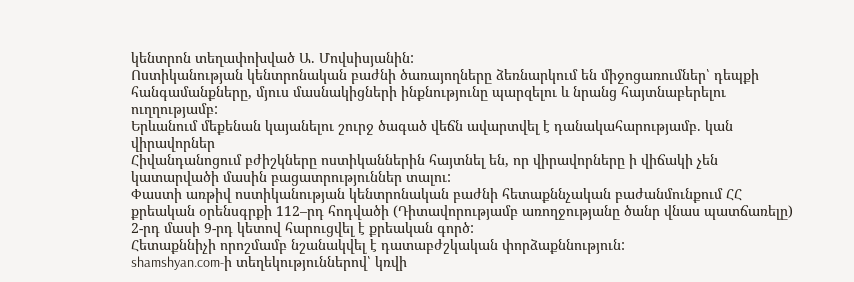կենտրոն տեղափոխված Ա. Մովսիսյանին:
Ոստիկանության կենտրոնական բաժնի ծառայողները ձեռնարկում են միջոցառումներ՝ դեպքի հանգամանքները, մյուս մասնակիցների ինքնությունը պարզելու և նրանց հայտնաբերելու ուղղությամբ:
Երևանում մեքենան կայանելու շուրջ ծագած վեճն ավարտվել է դանակահարությամբ. կան վիրավորներ
Հիվանդանոցում բժիշկները ոստիկաններին հայտնել են, որ վիրավորները ի վիճակի չեն կատարվածի մասին բացատրություններ տալու:
Փաստի առթիվ ոստիկանության կենտրոնական բաժնի հետաքննչական բաժանմունքում ՀՀ քրեական օրենսգրքի 112–րդ հոդվածի (Դիտավորությամբ առողջությանը ծանր վնաս պատճառելը) 2-րդ մասի 9-րդ կետով հարուցվել է քրեական գործ:
Հետաքննիչի որոշմամբ նշանակվել է դատաբժշկական փորձաքննություն:
shamshyan.com-ի տեղեկություններով՝ կռվի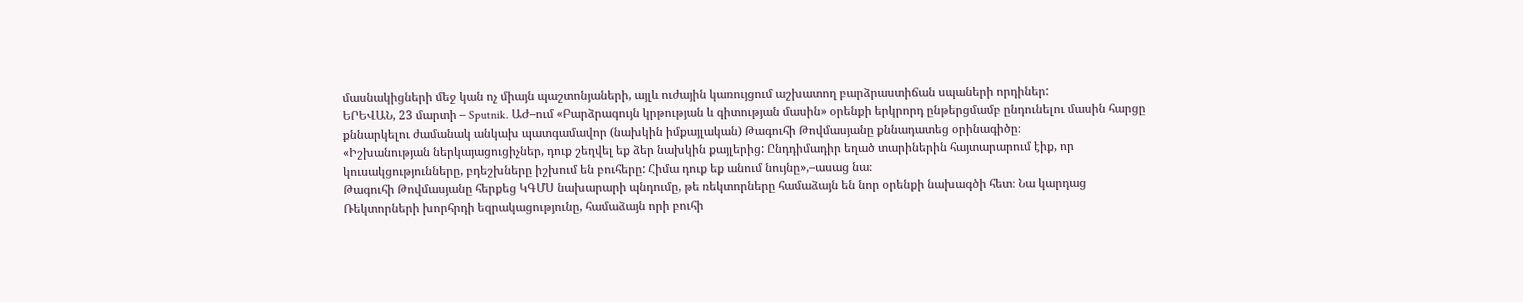մասնակիցների մեջ կան ոչ միայն պաշտոնյաների, այլև ուժային կառույցում աշխատող բարձրաստիճան սպաների որդիներ:
ԵՐԵՎԱՆ, 23 մարտի – Sputnik. ԱԺ–ում «Բարձրագույն կրթության և գիտության մասին» օրենքի երկրորդ ընթերցմամբ ընդունելու մասին հարցը քննարկելու ժամանակ անկախ պատգամավոր (նախկին իմքայլական) Թագուհի Թովմասյանը քննադատեց օրինագիծը։
«Իշխանության ներկայացուցիչներ, դուք շեղվել եք ձեր նախկին քայլերից: Ընդդիմադիր եղած տարիներին հայտարարում էիք, որ կուսակցությունները, բդեշխները իշխում են բուհերը: Հիմա դուք եք անում նույնը»,–ասաց նա։
Թագուհի Թովմասյանը հերքեց ԿԳՄՍ նախարարի պնդումը, թե ռեկտորները համաձայն են նոր օրենքի նախագծի հետ։ Նա կարդաց Ռեկտորների խորհրդի եզրակացությունը, համաձայն որի բուհի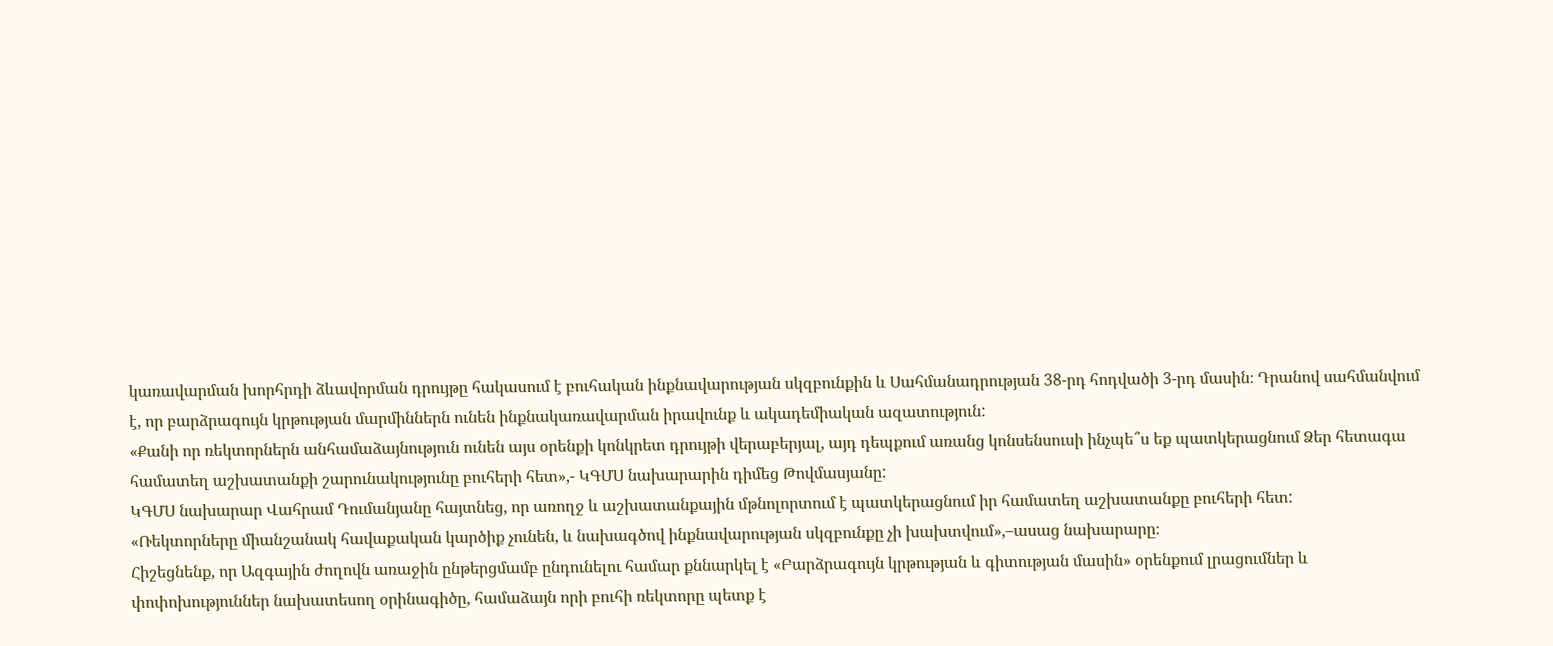կառավարման խորհրդի ձևավորման դրույթը հակասում է բուհական ինքնավարության սկզբունքին և Սահմանադրության 38-րդ հոդվածի 3-րդ մասին։ Դրանով սահմանվում է, որ բարձրագույն կրթության մարմիններն ունեն ինքնակառավարման իրավունք և ակադեմիական ազատություն:
«Քանի որ ռեկտորներն անհամաձայնություն ունեն այս օրենքի կոնկրետ դրույթի վերաբերյալ, այդ դեպքում առանց կոնսենսուսի ինչպե՞ս եք պատկերացնում Ձեր հետագա համատեղ աշխատանքի շարունակությունը բուհերի հետ»,- ԿԳՄՍ նախարարին դիմեց Թովմասյանը:
ԿԳՄՍ նախարար Վահրամ Դումանյանը հայտնեց, որ առողջ և աշխատանքային մթնոլորտում է պատկերացնում իր համատեղ աշխատանքը բուհերի հետ:
«Ռեկտորները միանշանակ հավաքական կարծիք չունեն, և նախագծով ինքնավարության սկզբունքը չի խախտվում»,–ասաց նախարարը։
Հիշեցնենք, որ Ազգային ժողովն առաջին ընթերցմամբ ընդունելու համար քննարկել է «Բարձրագույն կրթության և գիտության մասին» օրենքում լրացումներ և փոփոխություններ նախատեսող օրինագիծը, համաձայն որի բուհի ռեկտորը պետք է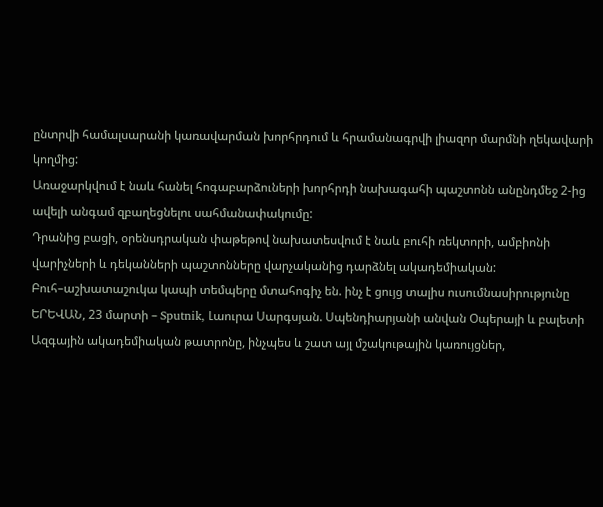ընտրվի համալսարանի կառավարման խորհրդում և հրամանագրվի լիազոր մարմնի ղեկավարի կողմից:
Առաջարկվում է նաև հանել հոգաբարձուների խորհրդի նախագահի պաշտոնն անընդմեջ 2-ից ավելի անգամ զբաղեցնելու սահմանափակումը:
Դրանից բացի, օրենսդրական փաթեթով նախատեսվում է նաև բուհի ռեկտորի, ամբիոնի վարիչների և դեկանների պաշտոնները վարչականից դարձնել ակադեմիական:
Բուհ–աշխատաշուկա կապի տեմպերը մտահոգիչ են. ինչ է ցույց տալիս ուսումնասիրությունը
ԵՐԵՎԱՆ, 23 մարտի – Sputnik, Լաուրա Սարգսյան. Սպենդիարյանի անվան Օպերայի և բալետի Ազգային ակադեմիական թատրոնը, ինչպես և շատ այլ մշակութային կառույցներ,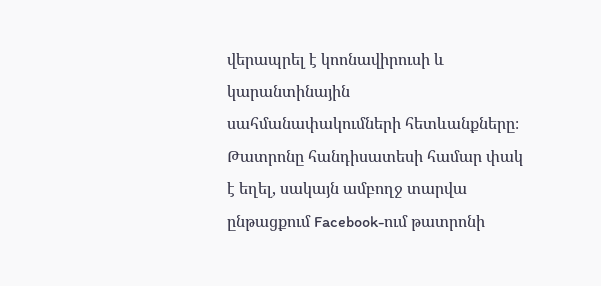վերապրել է կոոնավիրուսի և կարանտինային սահմանափակումների հետևանքները։ Թատրոնը հանդիսատեսի համար փակ է եղել, սակայն ամբողջ տարվա ընթացքում Facebook-ում թատրոնի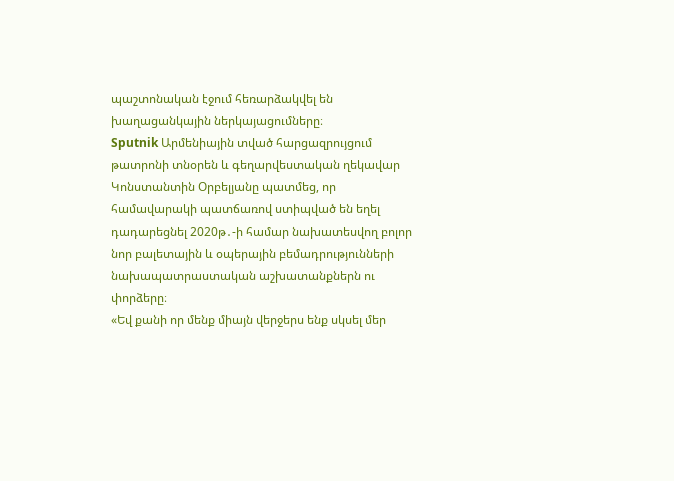պաշտոնական էջում հեռարձակվել են խաղացանկային ներկայացումները։
Sputnik Արմենիային տված հարցազրույցում թատրոնի տնօրեն և գեղարվեստական ղեկավար Կոնստանտին Օրբելյանը պատմեց, որ համավարակի պատճառով ստիպված են եղել դադարեցնել 2020թ․-ի համար նախատեսվող բոլոր նոր բալետային և օպերային բեմադրությունների նախապատրաստական աշխատանքներն ու փորձերը։
«Եվ քանի որ մենք միայն վերջերս ենք սկսել մեր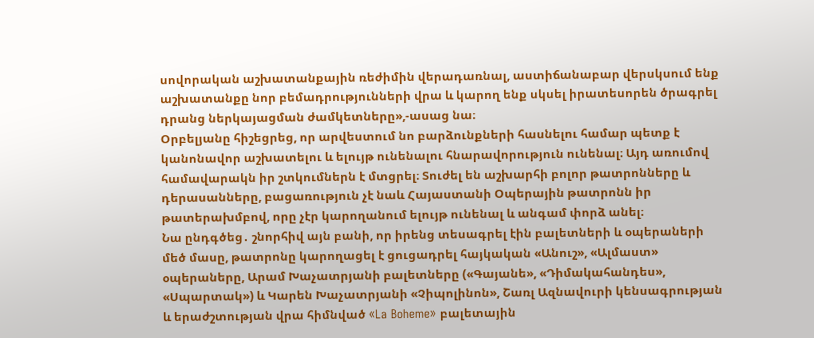սովորական աշխատանքային ռեժիմին վերադառնալ, աստիճանաբար վերսկսում ենք աշխատանքը նոր բեմադրությունների վրա և կարող ենք սկսել իրատեսորեն ծրագրել դրանց ներկայացման ժամկետները»,-ասաց նա։
Օրբելյանը հիշեցրեց, որ արվեստում նո բարձունքների հասնելու համար պետք է կանոնավոր աշխատելու և ելույթ ունենալու հնարավորություն ունենալ։ Այդ առումով համավարակն իր շտկումներն է մտցրել։ Տուժել են աշխարհի բոլոր թատրոնները և դերասանները, բացառություն չէ նաև Հայաստանի Օպերային թատրոնն իր թատերախմբով, որը չէր կարողանում ելույթ ունենալ և անգամ փորձ անել։
Նա ընդգծեց․ շնորհիվ այն բանի, որ իրենց տեսագրել էին բալետների և օպերաների մեծ մասը, թատրոնը կարողացել է ցուցադրել հայկական «Անուշ», «Ալմաստ» օպերաները, Արամ Խաչատրյանի բալետները («Գայանե», «Դիմակահանդես», «Սպարտակ») և Կարեն Խաչատրյանի «Չիպոլինոն», Շառլ Ազնավուրի կենսագրության և երաժշտության վրա հիմնված «La Boheme» բալետային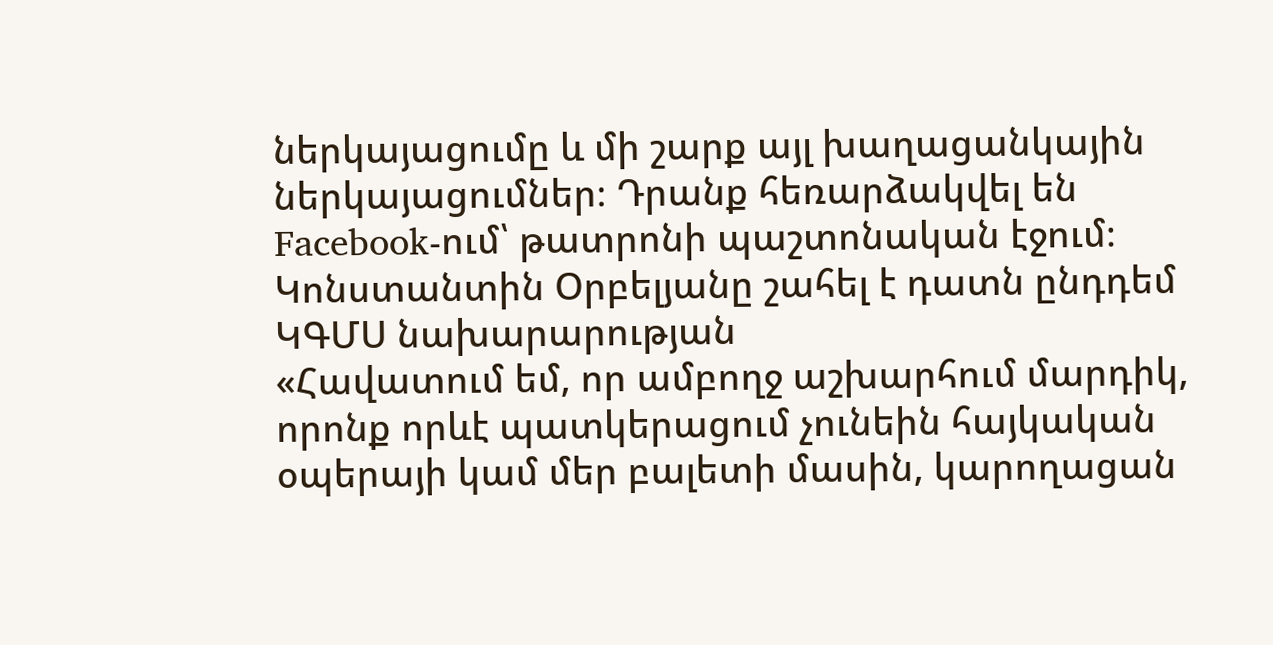ներկայացումը և մի շարք այլ խաղացանկային ներկայացումներ։ Դրանք հեռարձակվել են Facebook-ում՝ թատրոնի պաշտոնական էջում։
Կոնստանտին Օրբելյանը շահել է դատն ընդդեմ ԿԳՄՍ նախարարության
«Հավատում եմ, որ ամբողջ աշխարհում մարդիկ, որոնք որևէ պատկերացում չունեին հայկական օպերայի կամ մեր բալետի մասին, կարողացան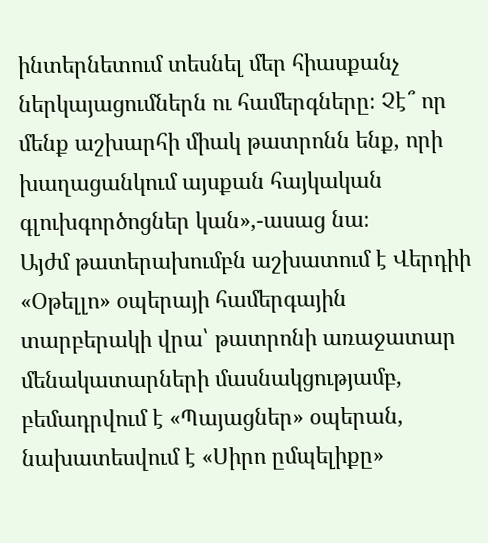ինտերնետում տեսնել մեր հիասքանչ ներկայացումներն ու համերգները։ Չէ՞ որ մենք աշխարհի միակ թատրոնն ենք, որի խաղացանկում այսքան հայկական գլուխգործոցներ կան»,-ասաց նա։
Այժմ թատերախումբն աշխատում է Վերդիի «Օթելլո» օպերայի համերգային տարբերակի վրա՝ թատրոնի առաջատար մենակատարների մասնակցությամբ, բեմադրվում է «Պայացներ» օպերան, նախատեսվում է «Սիրո ըմպելիքը»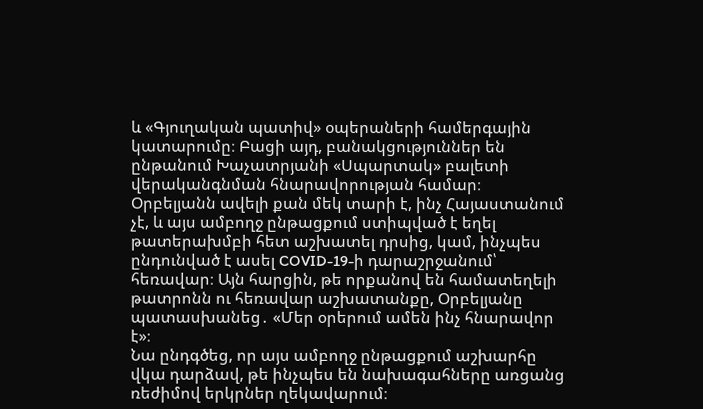և «Գյուղական պատիվ» օպերաների համերգային կատարումը։ Բացի այդ, բանակցություններ են ընթանում Խաչատրյանի «Սպարտակ» բալետի վերականգնման հնարավորության համար։
Օրբելյանն ավելի քան մեկ տարի է, ինչ Հայաստանում չէ, և այս ամբողջ ընթացքում ստիպված է եղել թատերախմբի հետ աշխատել դրսից, կամ, ինչպես ընդունված է ասել COVID-19-ի դարաշրջանում՝ հեռավար։ Այն հարցին, թե որքանով են համատեղելի թատրոնն ու հեռավար աշխատանքը, Օրբելյանը պատասխանեց․ «Մեր օրերում ամեն ինչ հնարավոր է»։
Նա ընդգծեց, որ այս ամբողջ ընթացքում աշխարհը վկա դարձավ, թե ինչպես են նախագահները առցանց ռեժիմով երկրներ ղեկավարում։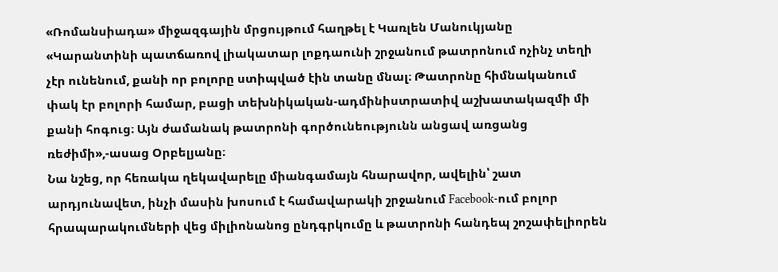«Ռոմանսիադա» միջազգային մրցույթում հաղթել է Կառլեն Մանուկյանը
«Կարանտինի պատճառով լիակատար լոքդաունի շրջանում թատրոնում ոչինչ տեղի չէր ունենում, քանի որ բոլորը ստիպված էին տանը մնալ։ Թատրոնը հիմնականում փակ էր բոլորի համար, բացի տեխնիկական-ադմինիստրատիվ աշխատակազմի մի քանի հոգուց։ Այն ժամանակ թատրոնի գործունեությունն անցավ առցանց ռեժիմի»,-ասաց Օրբելյանը։
Նա նշեց, որ հեռակա ղեկավարելը միանգամայն հնարավոր, ավելին՝ շատ արդյունավետ, ինչի մասին խոսում է համավարակի շրջանում Facebook-ում բոլոր հրապարակումների վեց միլիոնանոց ընդգրկումը և թատրոնի հանդեպ շոշափելիորեն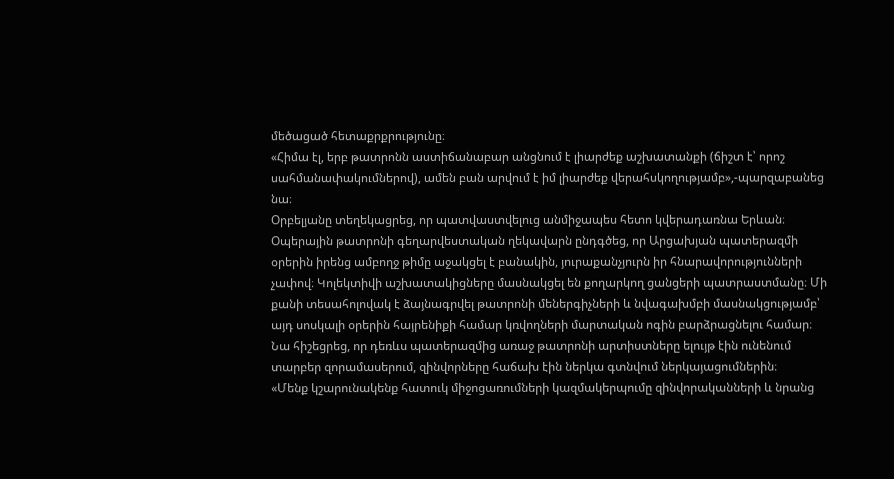մեծացած հետաքրքրությունը։
«Հիմա էլ, երբ թատրոնն աստիճանաբար անցնում է լիարժեք աշխատանքի (ճիշտ է՝ որոշ սահմանափակումներով), ամեն բան արվում է իմ լիարժեք վերահսկողությամբ»,-պարզաբանեց նա։
Օրբելյանը տեղեկացրեց, որ պատվաստվելուց անմիջապես հետո կվերադառնա Երևան։
Օպերային թատրոնի գեղարվեստական ղեկավարն ընդգծեց, որ Արցախյան պատերազմի օրերին իրենց ամբողջ թիմը աջակցել է բանակին, յուրաքանչյուրն իր հնարավորությունների չափով։ Կոլեկտիվի աշխատակիցները մասնակցել են քողարկող ցանցերի պատրաստմանը։ Մի քանի տեսահոլովակ է ձայնագրվել թատրոնի մեներգիչների և նվագախմբի մասնակցությամբ՝ այդ սոսկալի օրերին հայրենիքի համար կռվողների մարտական ոգին բարձրացնելու համար։ Նա հիշեցրեց, որ դեռևս պատերազմից առաջ թատրոնի արտիստները ելույթ էին ունենում տարբեր զորամասերում, զինվորները հաճախ էին ներկա գտնվում ներկայացումներին։
«Մենք կշարունակենք հատուկ միջոցառումների կազմակերպումը զինվորականների և նրանց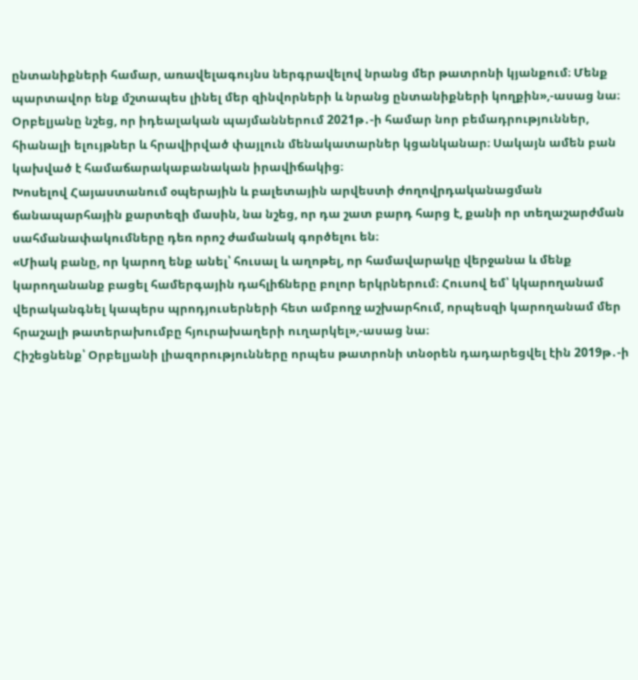ընտանիքների համար, առավելագույնս ներգրավելով նրանց մեր թատրոնի կյանքում։ Մենք պարտավոր ենք մշտապես լինել մեր զինվորների և նրանց ընտանիքների կողքին»,-ասաց նա։
Օրբելյանը նշեց, որ իդեալական պայմաններում 2021թ․-ի համար նոր բեմադրություններ, հիանալի ելույթներ և հրավիրված փայլուն մենակատարներ կցանկանար։ Սակայն ամեն բան կախված է համաճարակաբանական իրավիճակից։
Խոսելով Հայաստանում օպերային և բալետային արվեստի ժողովրդականացման ճանապարհային քարտեզի մասին, նա նշեց, որ դա շատ բարդ հարց է, քանի որ տեղաշարժման սահմանափակումները դեռ որոշ ժամանակ գործելու են։
«Միակ բանը, որ կարող ենք անել՝ հուսալ և աղոթել, որ համավարակը վերջանա և մենք կարողանանք բացել համերգային դահլիճները բոլոր երկրներում։ Հուսով եմ՝ կկարողանամ վերականգնել կապերս պրոդյուսերների հետ ամբողջ աշխարհում, որպեսզի կարողանամ մեր հրաշալի թատերախումբը հյուրախաղերի ուղարկել»,-ասաց նա։
Հիշեցնենք՝ Օրբելյանի լիազորությունները որպես թատրոնի տնօրեն դադարեցվել էին 2019թ․-ի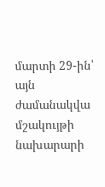մարտի 29-ին՝ այն ժամանակվա մշակույթի նախարարի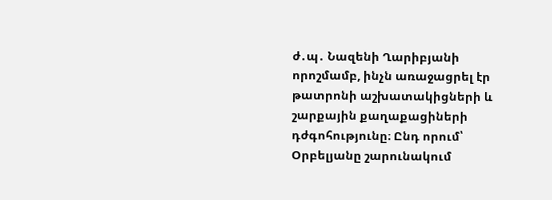ժ․պ․ Նազենի Ղարիբյանի որոշմամբ, ինչն առաջացրել էր թատրոնի աշխատակիցների և շարքային քաղաքացիների դժգոհությունը։ Ընդ որում՝ Օրբելյանը շարունակում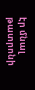էր մնալ թատրոնի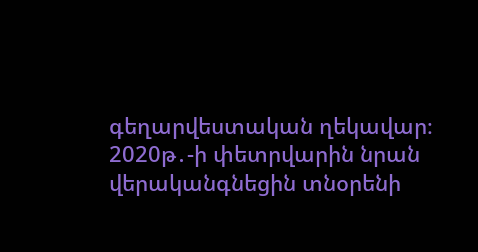գեղարվեստական ղեկավար։ 2020թ․-ի փետրվարին նրան վերականգնեցին տնօրենի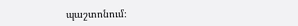պաշտոնում։